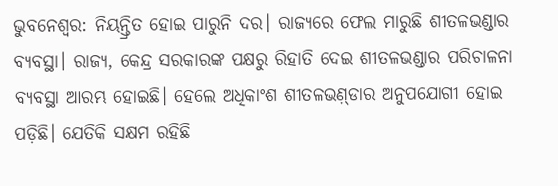ଭୁବନେଶ୍ବର: ନିୟନ୍ତ୍ରିତ ହୋଇ ପାରୁନି ଦର। ରାଜ୍ୟରେ ଫେଲ ମାରୁଛି ଶୀତଳଭଣ୍ଡାର ବ୍ୟବସ୍ଥା। ରାଜ୍ୟ, କେନ୍ଦ୍ର ସରକାରଙ୍କ ପକ୍ଷରୁ ରିହାତି ଦେଇ ଶୀତଳଭଣ୍ଡାର ପରିଚାଳନା ବ୍ୟବସ୍ଥା ଆରମ୍ଭ ହୋଇଛି। ହେଲେ ଅଧିକାଂଶ ଶୀତଳଭଣ଼୍ଡାର ଅନୁପଯୋଗୀ ହୋଇ ପଡ଼ିଛି। ଯେତିକି ସକ୍ଷମ ରହିଛି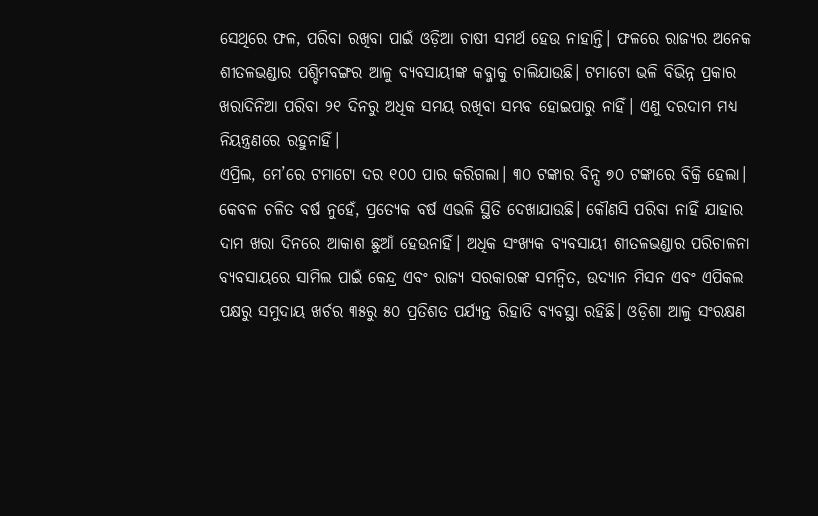ସେଥିରେ ଫଳ, ପରିବା ରଖିବା ପାଇଁ ଓଡ଼ିଆ ଚାଷୀ ସମର୍ଥ ହେଉ ନାହାନ୍ତି। ଫଳରେ ରାଜ୍ୟର ଅନେକ ଶୀତଳଭଣ୍ଡାର ପଶ୍ଚିମବଙ୍ଗର ଆଳୁ ବ୍ୟବସାୟୀଙ୍କ କବ୍ଜାକୁ ଚାଲିଯାଉଛି। ଟମାଟୋ ଭଳି ବିଭିନ୍ନ ପ୍ରକାର ଖରାଦିନିଆ ପରିବା ୨୧ ଦିନରୁ ଅଧିକ ସମୟ ରଖିବା ସମ୍ଭବ ହୋଇପାରୁ ନାହିଁ। ଏଣୁ ଦରଦାମ ମଧ୍ୟ ନିୟନ୍ତ୍ରଣରେ ରହୁନାହିଁ।
ଏପ୍ରିଲ, ମେ’ରେ ଟମାଟୋ ଦର ୧୦୦ ପାର କରିଗଲା। ୩୦ ଟଙ୍କାର ବିନ୍ସ ୭୦ ଟଙ୍କାରେ ବିକ୍ରି ହେଲା। କେବଳ ଚଳିତ ବର୍ଷ ନୁହେଁ, ପ୍ରତ୍ୟେକ ବର୍ଷ ଏଭଳି ସ୍ଥିତି ଦେଖାଯାଉଛି। କୌଣସି ପରିବା ନାହିଁ ଯାହାର ଦାମ ଖରା ଦିନରେ ଆକାଶ ଛୁଆଁ ହେଉନାହିଁ। ଅଧିକ ସଂଖ୍ୟକ ବ୍ୟବସାୟୀ ଶୀତଳଭଣ୍ଡାର ପରିଚାଳନା ବ୍ୟବସାୟରେ ସାମିଲ ପାଇଁ କେନ୍ଦ୍ର ଏବଂ ରାଜ୍ୟ ସରକାରଙ୍କ ସମନ୍ବିତ, ଉଦ୍ୟାନ ମିସନ ଏବଂ ଏପିକଲ ପକ୍ଷରୁ ସମୁଦାୟ ଖର୍ଚର ୩୫ରୁ ୫୦ ପ୍ରତିଶତ ପର୍ଯ୍ୟନ୍ତ ରିହାତି ବ୍ୟବସ୍ଥା ରହିଛି। ଓଡ଼ିଶା ଆଳୁ ସଂରକ୍ଷଣ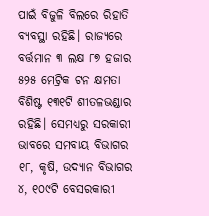ପାଇଁ ବିଜୁଳି ବିଲରେ ରିହାତି ବ୍ୟବସ୍ଥା ରହିଛି। ରାଜ୍ୟରେ ବର୍ତ୍ତମାନ ୩ ଲକ୍ଷ ୮୭ ହଜାର ୫୨୫ ମେଟ୍ରିକ ଟନ କ୍ଷମତା ବିଶିଷ୍ଟ ୧୩୧ଟି ଶୀତଳଭଣ୍ଡାର ରହିଛି। ସେମଧ୍ୟରୁ ସରକାରୀ ଭାବରେ ସମବାୟ ବିଭାଗର ୧୮, କୃଷି, ଉଦ୍ୟାନ ବିଭାଗର ୪, ୧୦୯ଟି ବେସରକାରୀ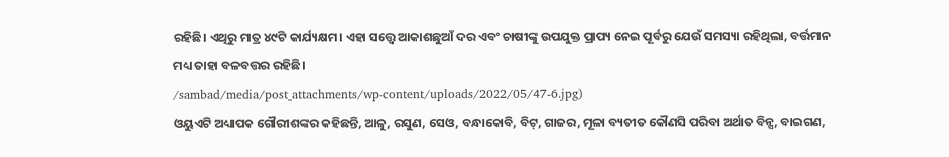ରହିଛି। ଏଥିରୁ ମାତ୍ର ୪୯ଟି କାର୍ଯ୍ୟକ୍ଷମ। ଏହା ସତ୍ତ୍ବେ ଆକାଶଛୁଆଁ ଦର ଏବଂ ଚାଷୀଙ୍କୁ ଉପଯୁକ୍ତ ପ୍ରାପ୍ୟ ନେଇ ପୂର୍ବରୁ ଯେଉଁ ସମସ୍ୟା ରହିଥିଲା, ବର୍ତ୍ତମାନ ମଧ୍ୟ ତାହା ବଳବତ୍ତର ରହିଛି।
/sambad/media/post_attachments/wp-content/uploads/2022/05/47-6.jpg)
ଓୟୁଏଟି ଅଧ୍ୟାପକ ଗୌରୀଶଙ୍କର କହିଛନ୍ତି, ଆଳୁ, ରସୁଣ, ସେଓ, ବନ୍ଧାକୋବି, ବିଟ୍, ଗାଜର, ମୂଳା ବ୍ୟତୀତ କୌଣସି ପରିବା ଅର୍ଥାତ ବିନ୍ସ, ବାଇଗଣ,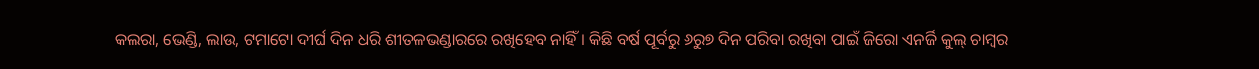କଲରା, ଭେଣ୍ଡି, ଲାଉ, ଟମାଟୋ ଦୀର୍ଘ ଦିନ ଧରି ଶୀତଳଭଣ୍ଡାରରେ ରଖିହେବ ନାହିଁ। କିଛି ବର୍ଷ ପୂର୍ବରୁ ୬ରୁ୭ ଦିନ ପରିବା ରଖିବା ପାଇଁ ଜିରୋ ଏନର୍ଜି କୁଲ୍ ଚାମ୍ବର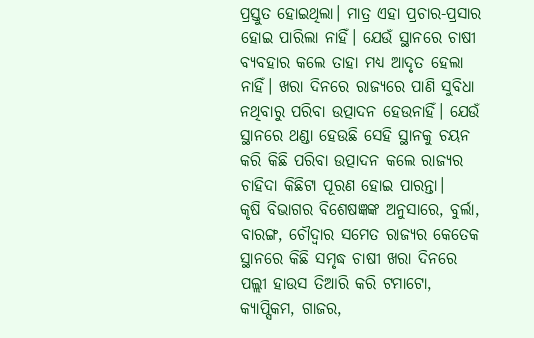ପ୍ରସ୍ତୁତ ହୋଇଥିଲା। ମାତ୍ର ଏହା ପ୍ରଚାର-ପ୍ରସାର ହୋଇ ପାରିଲା ନାହିଁ। ଯେଉଁ ସ୍ଥାନରେ ଚାଷୀ ବ୍ୟବହାର କଲେ ତାହା ମଧ୍ୟ ଆଦୃତ ହେଲା ନାହିଁ। ଖରା ଦିନରେ ରାଜ୍ୟରେ ପାଣି ସୁବିଧା ନଥିବାରୁ ପରିବା ଉତ୍ପାଦନ ହେଉନାହିଁ। ଯେଉଁ ସ୍ଥାନରେ ଥଣ୍ଡା ହେଉଛି ସେହି ସ୍ଥାନକୁ ଚୟନ କରି କିଛି ପରିବା ଉତ୍ପାଦନ କଲେ ରାଜ୍ୟର ଚାହିଦା କିଛିଟା ପୂରଣ ହୋଇ ପାରନ୍ତା।
କୃଷି ବିଭାଗର ବିଶେଷଜ୍ଞଙ୍କ ଅନୁସାରେ, ବୁର୍ଲା, ବାରଙ୍ଗ, ଚୌଦ୍ବାର ସମେତ ରାଜ୍ୟର କେତେକ ସ୍ଥାନରେ କିଛି ସମୃଦ୍ଧ ଚାଷୀ ଖରା ଦିନରେ ପଲ୍ଲୀ ହାଉସ ତିଆରି କରି ଟମାଟୋ, କ୍ୟାପ୍ସିକମ, ଗାଜର,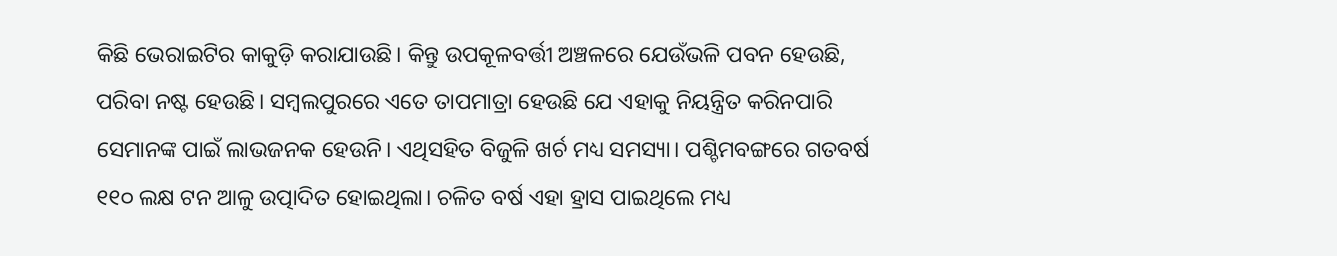କିଛି ଭେରାଇଟିର କାକୁଡ଼ି କରାଯାଉଛି। କିନ୍ତୁ ଉପକୂଳବର୍ତ୍ତୀ ଅଞ୍ଚଳରେ ଯେଉଁଭଳି ପବନ ହେଉଛି, ପରିବା ନଷ୍ଟ ହେଉଛି। ସମ୍ବଲପୁରରେ ଏତେ ତାପମାତ୍ରା ହେଉଛି ଯେ ଏହାକୁ ନିୟନ୍ତ୍ରିତ କରିନପାରି ସେମାନଙ୍କ ପାଇଁ ଲାଭଜନକ ହେଉନି। ଏଥିସହିତ ବିଜୁଳି ଖର୍ଚ ମଧ୍ୟ ସମସ୍ୟା। ପଶ୍ଚିମବଙ୍ଗରେ ଗତବର୍ଷ ୧୧୦ ଲକ୍ଷ ଟନ ଆଳୁ ଉତ୍ପାଦିତ ହୋଇଥିଲା। ଚଳିତ ବର୍ଷ ଏହା ହ୍ରାସ ପାଇଥିଲେ ମଧ୍ୟ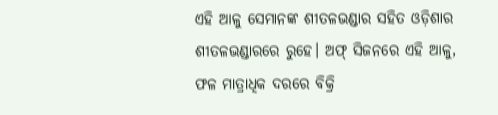ଏହି ଆଳୁ ସେମାନଙ୍କ ଶୀତଳଭଣ୍ଡାର ସହିତ ଓଡ଼ିଶାର ଶୀତଳଭଣ୍ଡାରରେ ରୁହେ। ଅଫ୍ ସିଜନରେ ଏହି ଆଳୁ, ଫଳ ମାତ୍ରାଧିକ ଦରରେ ବିକ୍ରି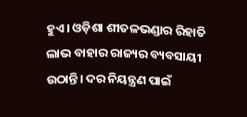ହୁଏ। ଓଡ଼ିଶା ଶୀତଳଭଣ୍ଡାର ରିହାତି ଲାଭ ବାହାର ରାଜ୍ୟର ବ୍ୟବସାୟୀ ଉଠାନ୍ତି। ଦର ନିୟନ୍ତ୍ରଣ ପାଇଁ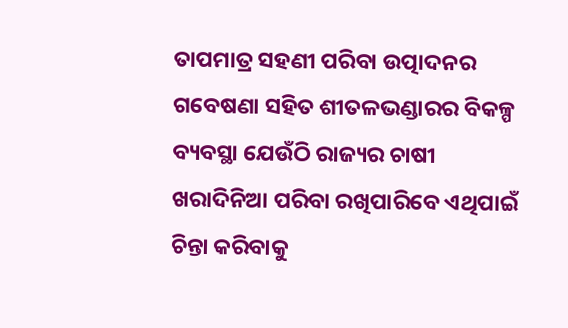ତାପମାତ୍ର ସହଣୀ ପରିବା ଉତ୍ପାଦନର ଗବେଷଣା ସହିତ ଶୀତଳଭଣ୍ଡାରର ବିକଳ୍ପ ବ୍ୟବସ୍ଥା ଯେଉଁଠି ରାଜ୍ୟର ଚାଷୀ ଖରାଦିନିଆ ପରିବା ରଖିପାରିବେ ଏଥିପାଇଁ ଚିନ୍ତା କରିବାକୁ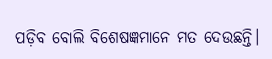ପଡ଼ିବ ବୋଲି ବିଶେଷଜ୍ଞମାନେ ମତ ଦେଉଛନ୍ତି।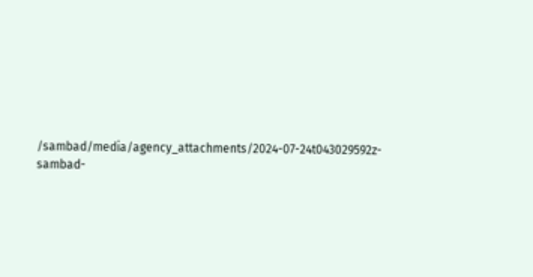/sambad/media/agency_attachments/2024-07-24t043029592z-sambad-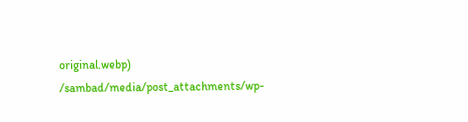original.webp)
/sambad/media/post_attachments/wp-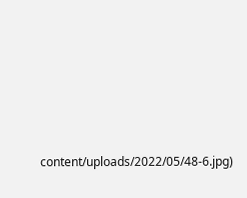content/uploads/2022/05/48-6.jpg)